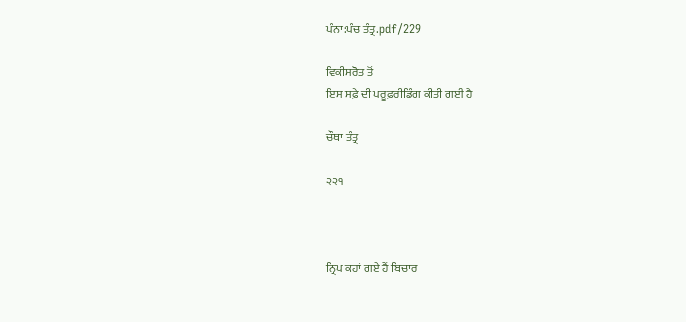ਪੰਨਾ:ਪੰਚ ਤੰਤ੍ਰ.pdf/229

ਵਿਕੀਸਰੋਤ ਤੋਂ
ਇਸ ਸਫ਼ੇ ਦੀ ਪਰੂਫ਼ਰੀਡਿੰਗ ਕੀਤੀ ਗਈ ਹੈ

ਚੌਥਾ ਤੰਤ੍ਰ

੨੨੧



ਨ੍ਰਿਪ ਕਹਾਂ ਗਏ ਹੈਂ ਬਿਚਾਰ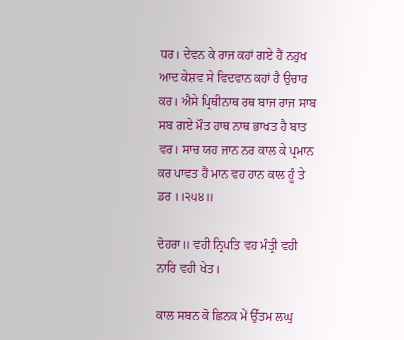ਧਰ। ਦੇਵਨ ਕੇ ਰਾਜ ਕਹਾਂ ਗਏ ਹੈਂ ਨਹੁਖ ਆਦ ਕੇਸ਼ਵ ਸੇ ਵਿਦਵਾਨ ਕਹਾਂ ਹੈ ਉਚਾਰ ਕਰ। ਐਸੇ ਪ੍ਰਿਥੀਨਾਥ ਰਥ ਬਾਜ ਰਾਜ ਸਾਬ ਸਬ ਗਏ ਮੌਤ ਹਾਥ ਨਾਥ ਭਾਖਤ ਹੈ ਬਾਤ ਵਰ। ਸਾਚ ਯਹ ਜਾਨ ਨਰ ਕਾਲ ਕੇ ਪ੍ਰਮਾਨ ਕਰ ਪਾਵਤ ਹੈਂ ਮਾਨ ਵਹ ਹਾਨ ਕਾਲ ਹੂੰ ਤੇ ਡਰ ।।੨੫੪॥

ਦੋਹਰਾ॥ ਵਹੀ ਨ੍ਰਿਪਤਿ ਵਹ ਮੰਤ੍ਰੀ ਵਹੀ ਨਾਰਿ ਵਹੀ ਖੇਤ।

ਕਾਲ ਸਬਨ ਕੋ ਛਿਨਕ ਮੇਂ ਉੱਤਮ ਲਘੁ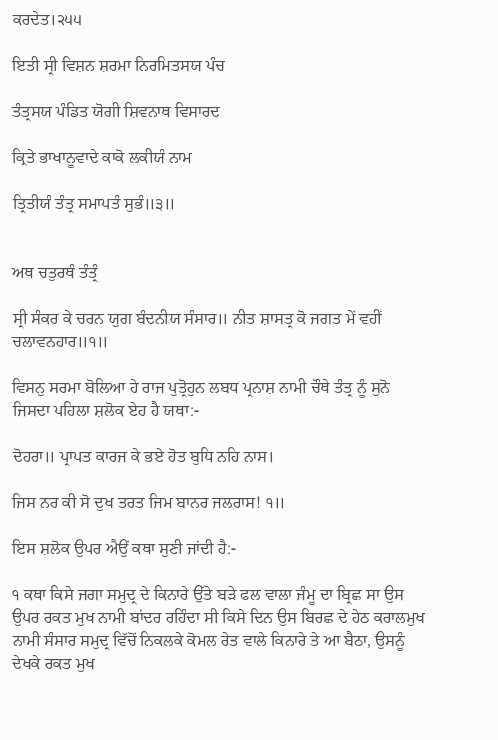ਕਰਦੇਤ।੨੫੫

ਇਤੀ ਸ੍ਰੀ ਵਿਸ਼ਨ ਸ਼ਰਮਾ ਨਿਰਮਿਤਸਯ ਪੰਚ

ਤੰਤ੍ਰਸਯ ਪੰਡਿਤ ਯੋਗੀ ਸ਼ਿਵਨਾਥ ਵਿਸਾਰਦ

ਕ੍ਰਿਤੇ ਭਾਖਾਨੂਵਾਦੇ ਕਾਕੋ ਲਕੀਯੰ ਨਾਮ

ਤ੍ਰਿਤੀਯੰ ਤੰਤ੍ਰ ਸਮਾਪਤੰ ਸੁਭੰ॥੩॥


ਅਥ ਚਤੁਰਥੰ ਤੰਤ੍ਰੰ

ਸ੍ਰੀ ਸੰਕਰ ਕੇ ਚਰਨ ਯੁਗ ਬੰਦਨੀਯ ਸੰਸਾਰ॥ ਨੀਤ ਸ਼ਾਸਤ੍ਰ ਕੋ ਜਗਤ ਮੇਂ ਵਹੀਂ ਚਲਾਵਨਹਾਰ॥੧॥

ਵਿਸਨੁ ਸਰਮਾ ਬੋਲਿਆ ਹੇ ਰਾਜ ਪੁਤ੍ਰੋਹੁਨ ਲਬਧ ਪ੍ਰਨਾਸ਼ ਨਾਮੀ ਚੌਥੇ ਤੰਤ੍ਰ ਨੂੰ ਸੁਨੋ ਜਿਸਦਾ ਪਹਿਲਾ ਸ਼ਲੋਕ ਏਹ ਹੈ ਯਥਾ:-

ਦੋਹਰਾ॥ ਪ੍ਰਾਪਤ ਕਾਰਜ ਕੇ ਭਏ ਹੋਤ ਬੁਧਿ ਨਹਿ ਨਾਸ।

ਜਿਸ ਨਰ ਕੀ ਸੋ ਦੁਖ ਤਰਤ ਜਿਮ ਬਾਨਰ ਜਲਰਾਸ! ੧॥

ਇਸ ਸ਼ਲੋਕ ਉਪਰ ਐਉਂ ਕਥਾ ਸੁਣੀ ਜਾਂਦੀ ਹੈ:-

੧ ਕਥਾ ਕਿਸੇ ਜਗਾ ਸਮੁਦ੍ਰ ਦੇ ਕਿਨਾਰੇ ਉੱਤੇ ਬੜੇ ਫਲ ਵਾਲਾ ਜੰਮੂ ਦਾ ਬ੍ਰਿਛ ਸਾ ਉਸ ਉਪਰ ਰਕਤ ਮੁਖ ਨਾਮੀ ਬਾਂਦਰ ਰਹਿੰਦਾ ਸੀ ਕਿਸੇ ਦਿਨ ਉਸ ਬਿਰਛ ਦੇ ਹੇਠ ਕਰਾਲਮੁਖ ਨਾਮੀ ਸੰਸਾਰ ਸਮੁਦ੍ਰ ਵਿੱਚੋਂ ਨਿਕਲਕੇ ਕੋਮਲ ਰੇਤ ਵਾਲੇ ਕਿਨਾਰੇ ਤੇ ਆ ਬੈਠਾ, ਉਸਨੂੰ ਦੇਖਕੇ ਰਕਤ ਮੁਖ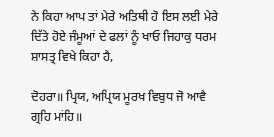ਨੇ ਕਿਹਾ ਆਪ ਤਾਂ ਮੇਰੇ ਅਤਿਥੀ ਹੋ ਇਸ ਲਈ ਮੇਰੇ ਦਿੱਤੇ ਹੋਏ ਜੰਮੂਆਂ ਦੇ ਫਲਾਂ ਨੂੰ ਖਾਓ ਜਿਹਾਕੁ ਧਰਮ ਸ਼ਾਸਤ੍ਰ ਵਿਖੇ ਕਿਹਾ ਹੈ,

ਦੋਹਰਾ॥ ਪ੍ਰਿਯ, ਅਪ੍ਰਿਯ ਮੂਰਖ ਵਿਬੁਧ ਜੋ ਆਵੈ ਗ੍ਰਹਿ ਮਾਂਹਿ॥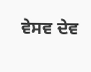ਵੇਸਵ ਦੇਵ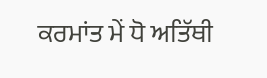ਕਰਮਾਂਤ ਮੇਂ ਧੋ ਅਤਿੱਥੀ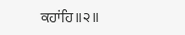ਕਹਾਂਹਿ॥੨॥